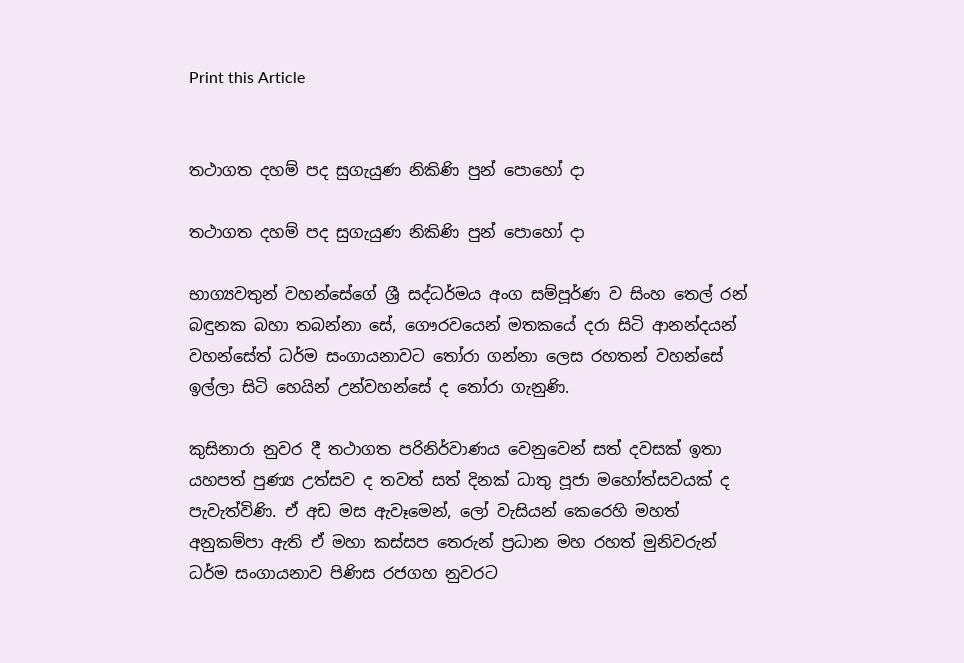Print this Article


තථාගත දහම් පද සුගැයුණ නිකිණි පුන් පොහෝ දා

තථාගත දහම් පද සුගැයුණ නිකිණි පුන් පොහෝ දා

භාග්‍යවතුන් වහන්සේගේ ශ්‍රී සද්ධර්මය අංග සම්පූර්ණ ව සිංහ තෙල් රන් බඳුනක බහා තබන්නා සේ, ගෞරවයෙන් මතකයේ දරා සිටි ආනන්දයන් වහන්සේත් ධර්ම සංගායනාවට තෝරා ගන්නා ලෙස රහතන් වහන්සේ ඉල්ලා සිටි හෙයින් උන්වහන්සේ ද තෝරා ගැනුණි.

කුසිනාරා නුවර දී තථාගත පරිනිර්වාණය වෙනුවෙන් සත් දවසක් ඉතා යහපත් පුණ්‍ය උත්සව ද තවත් සත් දිනක් ධාතු පූජා මහෝත්සවයක් ද පැවැත්විණි. ඒ අඩ මස ඇවෑමෙන්, ලෝ වැසියන් කෙරෙහි මහත් අනුකම්පා ඇති ඒ මහා කස්සප තෙරුන් ප්‍රධාන මහ රහත් මුනිවරුන් ධර්ම සංගායනාව පිණිස රජගහ නුවරට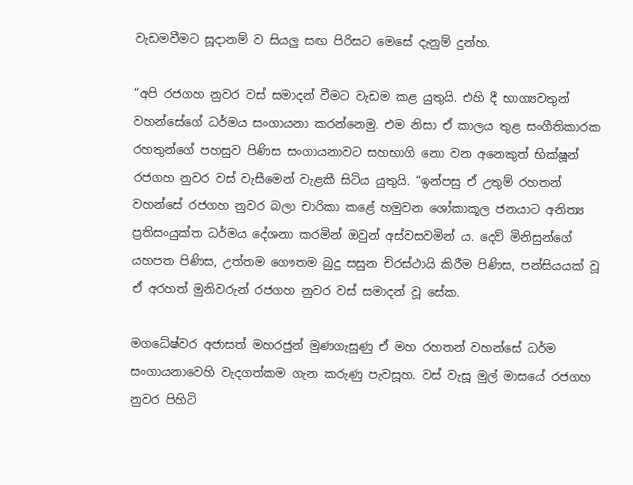වැඩමවීමට සූදානම් ව සියලු සඟ පිරිසට මෙසේ දැනුම් දුන්හ.

“අපි රජගහ නුවර වස් සමාදන් වීමට වැඩම කළ යුතුයි. එහි දී භාග්‍යවතුන් වහන්සේගේ ධර්මය සංගායනා කරන්නෙමු. එම නිසා ඒ කාලය තුළ සංගීතිකාරක රහතුන්ගේ පහසුව පිණිස සංගායනාවට සහභාගි නො වන අනෙකුත් භික්ෂූන් රජගහ නුවර වස් වැසීමෙන් වැළකී සිටිය යුතුයි. “ඉන්පසු ඒ උතුම් රහතන් වහන්සේ රජගහ නුවර බලා චාරිකා කළේ හමුවන ශෝකාකූල ජනයාට අනිත්‍ය ප්‍රතිසංයුක්ත ධර්මය දේශනා කරමින් ඔවුන් අස්වසවමින් ය. දෙව් මිනිසුන්ගේ යහපත පිණිස, උත්තම ගෞතම බුදු සසුන චිරස්ථායි කිරීම පිණිස, පන්සියයක් වූ ඒ අරහත් මුනිවරුන් රජගහ නුවර වස් සමාදන් වූ සේක.

මගධේෂ්වර අජාසත් මහරජුන් මුණගැසුණු ඒ මහ රහතන් වහන්සේ ධර්ම සංගායනාවෙහි වැදගත්කම ගැන කරුණු පැවසූහ. වස් වැසූ මුල් මාසයේ රජගහ නුවර පිහිටි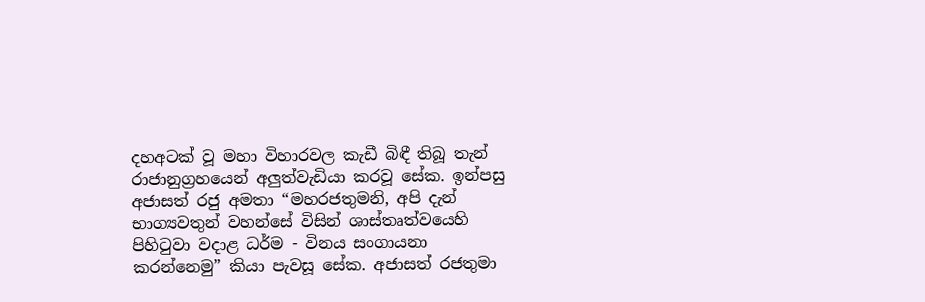දහඅටක් වූ මහා විහාරවල කැඩී බිඳී තිබූ තැන් රාජානුග්‍රහයෙන් අලුත්වැඩියා කරවූ සේක. ඉන්පසු අජාසත් රජු අමතා “මහරජතුමනි, අපි දැන් භාග්‍යවතුන් වහන්සේ විසින් ශාස්තෘත්වයෙහි පිහිටුවා වදාළ ධර්ම - විනය සංගායනා කරන්නෙමු” කියා පැවසූ සේක. අජාසත් රජතුමා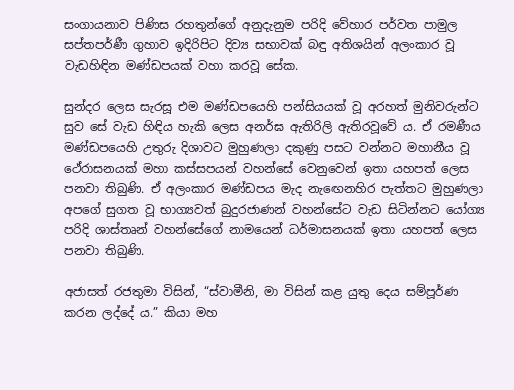සංගායනාව පිණිස රහතුන්ගේ අනුදැනුම පරිදි වේහාර පර්වත පාමුල සප්තපර්ණී ගුහාව ඉදිරිපිට දිව්‍ය සභාවක් බඳු අතිශයින් අලංකාර වූ වැඩහිඳින මණ්ඩපයක් වහා කරවූ සේක.

සුන්දර ලෙස සැරසූ එම මණ්ඩපයෙහි පන්සියයක් වූ අරහත් මුනිවරුන්ට සුව සේ වැඩ හිඳිය හැකි ලෙස අනර්ඝ ඇතිරිලි ඇතිරවූවේ ය. ඒ රමණීය මණ්ඩපයෙහි උතුරු දිශාවට මුහුණලා දකුණු පසට වන්නට මහානීය වූ ථේරාසනයක් මහා කස්සපයන් වහන්සේ වෙනුවෙන් ඉතා යහපත් ලෙස පනවා තිබුණි. ඒ අලංකාර මණ්ඩපය මැද නැඟෙනහිර පැත්තට මුහුණලා අපගේ සුගත වූ භාග්‍යවත් බුදුරජාණන් වහන්සේට වැඩ සිටින්නට යෝග්‍ය පරිදි ශාස්තෘන් වහන්සේගේ නාමයෙන් ධර්මාසනයක් ඉතා යහපත් ලෙස පනවා තිබුණි.

අජාසත් රජතුමා විසින්, “ස්වාමීනි, මා විසින් කළ යුතු දෙය සම්පූර්ණ කරන ලද්දේ ය.” කියා මහ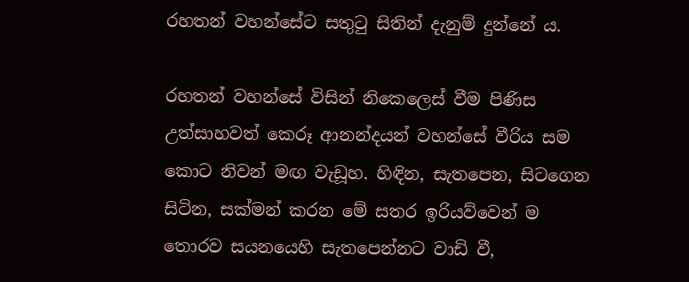රහතන් වහන්සේට සතුටු සිතින් දැනුම් දුන්නේ ය.

රහතන් වහන්සේ විසින් නිකෙලෙස් වීම පිණිස උත්සාහවත් කෙරූ ආනන්දයන් වහන්සේ වීරිය සම කොට නිවන් මඟ වැඩූහ. හිඳින, සැතපෙන, සිටගෙන සිටින, සක්මන් කරන මේ සතර ඉරියව්වෙන් ම තොරව සයනයෙහි සැතපෙන්නට වාඩි වී,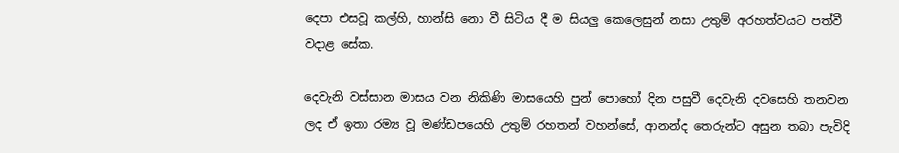දෙපා එසවූ කල්හි, හාන්සි නො වී සිටිය දී ම සියලු කෙලෙසුන් නසා උතුම් අරහත්වයට පත්වී වදාළ සේක.

දෙවැනි වස්සාන මාසය වන නිකිණි මාසයෙහි පුන් පොහෝ දින පසුවී දෙවැනි දවසෙහි තනවන ලද ඒ ඉතා රම්‍ය වූ මණ්ඩපයෙහි උතුම් රහතන් වහන්සේ, ආනන්ද තෙරුන්ට අසුන තබා පැවිදි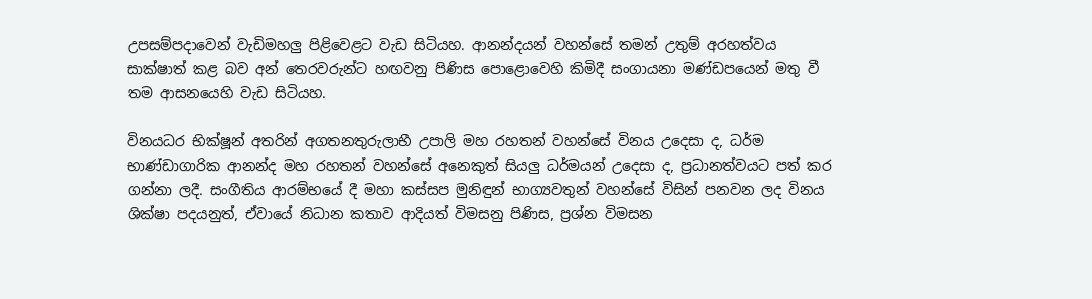උපසම්පදාවෙන් වැඩිමහලු පිළිවෙළට වැඩ සිටියහ. ආනන්දයන් වහන්සේ තමන් උතුම් අරහත්වය සාක්ෂාත් කළ බව අන් තෙරවරුන්ට හඟවනු පිණිස පොළොවෙහි කිමිදී සංගායනා මණ්ඩපයෙන් මතු වී තම ආසනයෙහි වැඩ සිටියහ.

විනයධර භික්ෂූන් අතරින් අගතනතුරුලාභී උපාලි මහ රහතන් වහන්සේ විනය උදෙසා ද, ධර්ම භාණ්ඩාගාරික ආනන්ද මහ රහතන් වහන්සේ අනෙකුත් සියලු ධර්මයන් උදෙසා ද, ප්‍රධානත්වයට පත් කර ගන්නා ලදී. සංගීතිය ආරම්භයේ දී මහා කස්සප මුනිඳුන් භාග්‍යවතුන් වහන්සේ විසින් පනවන ලද විනය ශික්ෂා පදයනුත්, ඒවායේ නිධාන කතාව ආදියත් විමසනු පිණිස, ප්‍රශ්න විමසන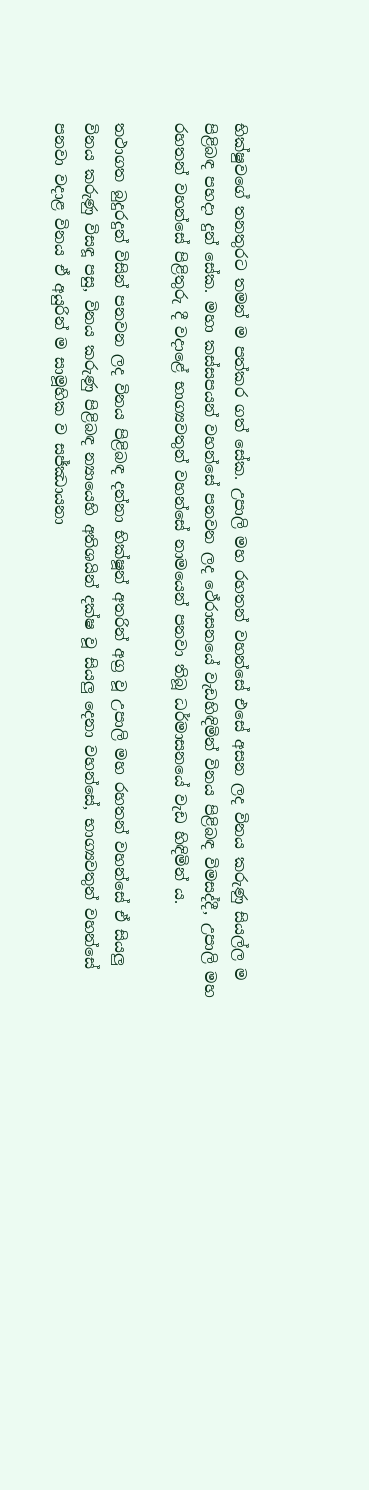භික්ෂුවගේ තනතුරට තමන් ම පත්කර ගත් සේක. උපාලි මහ රහතන් වහන්සේ එසේ අසන ලද විනය කරුණු සියල්ල ම පිළිබඳ පහදා දුන් සේක. මහා කස්සපයන් වහන්සේ පනවන ලද ථේරාසනයේ වැඩහිඳිමින් විනය පිළිබඳ විමසද්දී, උපාලි මහ රහතන් වහන්සේ පිළිතුරු දී වදාළේ භාග්‍යවතුන් වහන්සේ නාමයෙන් පනවා තිබූ ධර්මාසනයේ වැඩ හිඳිමින් ය.

තථාගත බුදුරදුන් විසින් පනවන ලද විනය පිළිබඳ දන්නා භික්ෂූන් අතරින් අග්‍ර වූ උපාලි මහ රහතන් වහන්සේ ඒ සියලු විනය කරුණු විසඳූ පසු, විනය කරුණු පිළිබඳ න්‍යායෙහි අතිශයින් දක්ෂ වූ සියලු දෙනා වහන්සේ, භාග්‍යවතුන් වහන්සේ පනවා වදාළ විනය ඒ අයුරින් ම සාමූහික ව සජ්ඣායනා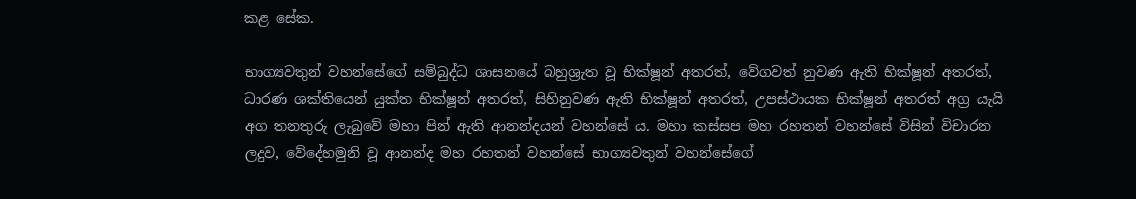කළ සේක.

භාග්‍යවතුන් වහන්සේගේ සම්බුද්ධ ශාසනයේ බහුශ්‍රැත වූ භික්ෂූන් අතරත්, වේගවත් නුවණ ඇති භික්ෂූන් අතරත්, ධාරණ ශක්තියෙන් යුක්ත භික්ෂූන් අතරත්, සිහිනුවණ ඇති භික්ෂූන් අතරත්, උපස්ථායක භික්ෂූන් අතරත් අග්‍ර යැයි අග තනතුරු ලැබුවේ මහා පින් ඇති ආනන්දයන් වහන්සේ ය. මහා කස්සප මහ රහතන් වහන්සේ විසින් විචාරන ලදුව, වේදේහමුනි වූ ආනන්ද මහ රහතන් වහන්සේ භාග්‍යවතුන් වහන්සේගේ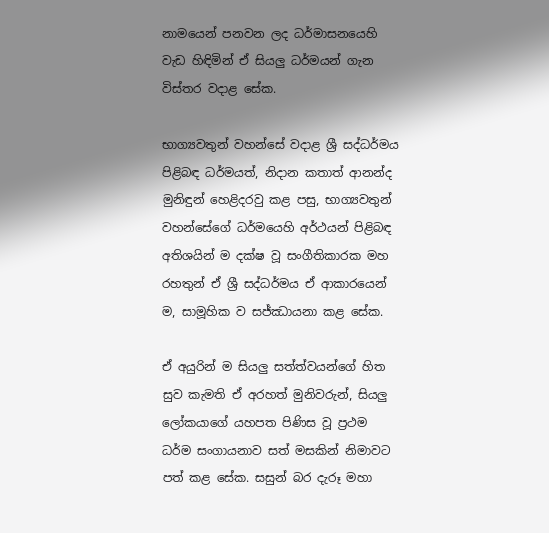නාමයෙන් පනවන ලද ධර්මාසනයෙහි වැඩ හිඳිමින් ඒ සියලු ධර්මයන් ගැන විස්තර වදාළ සේක.

භාග්‍යවතුන් වහන්සේ වදාළ ශ්‍රී සද්ධර්මය පිළිබඳ ධර්මයත්, නිදාන කතාත් ආනන්ද මුනිඳුන් හෙළිදරවු කළ පසු, භාග්‍යවතුන් වහන්සේගේ ධර්මයෙහි අර්ථයන් පිළිබඳ අතිශයින් ම දක්ෂ වූ සංගීතිකාරක මහ රහතුන් ඒ ශ්‍රී සද්ධර්මය ඒ ආකාරයෙන් ම, සාමූහික ව සජ්ඣායනා කළ සේක.

ඒ අයුරින් ම සියලු සත්ත්වයන්ගේ හිත සුව කැමති ඒ අරහත් මුනිවරුන්, සියලු ලෝකයාගේ යහපත පිණිස වූ ප්‍රථම ධර්ම සංගායනාව සත් මසකින් නිමාවට පත් කළ සේක. සසුන් බර දැරූ මහා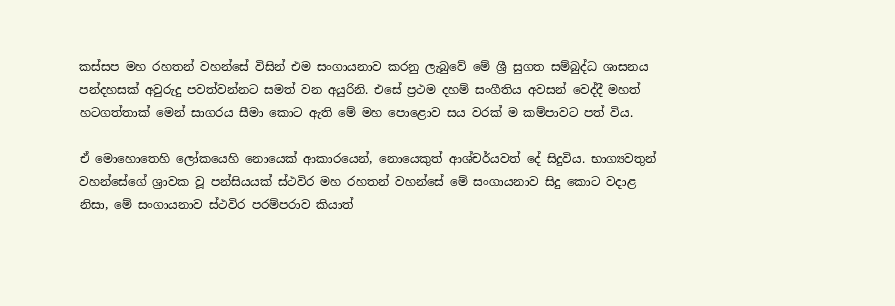කස්සප මහ රහතන් වහන්සේ විසින් එම සංගායනාව කරනු ලැබුවේ මේ ශ්‍රී සුගත සම්බුද්ධ ශාසනය පන්දහසක් අවුරුදු පවත්වන්නට සමත් වන අයුරිනි. එසේ ප්‍රථම දහම් සංගීතිය අවසන් වෙද්දී මහත් හටගත්තාක් මෙන් සාගරය සීමා කොට ඇති මේ මහ පොළොව සය වරක් ම කම්පාවට පත් විය.

ඒ මොහොතෙහි ලෝකයෙහි නොයෙක් ආකාරයෙන්, නොයෙකුත් ආශ්චර්යවත් දේ සිදුවිය. භාග්‍යවතුන් වහන්සේගේ ශ්‍රාවක වූ පන්සියයක් ස්ථවිර මහ රහතන් වහන්සේ මේ සංගායනාව සිදු කොට වදාළ නිසා, මේ සංගායනාව ස්ථවිර පරම්පරාව කියාත්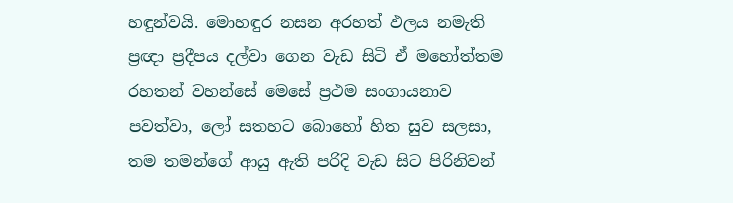හඳුන්වයි. මොහඳුර නසන අරහත් ඵලය නමැති ප්‍රඥා ප්‍රදීපය දල්වා ගෙන වැඩ සිටි ඒ මහෝත්තම රහතන් වහන්සේ මෙසේ ප්‍රථම සංගායනාව පවත්වා, ලෝ සතහට බොහෝ හිත සුව සලසා, තම තමන්ගේ ආයු ඇති පරිදි වැඩ සිට පිරිනිවන්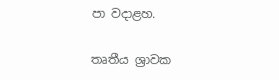පා වදාළහ.

තෘතීය ශ්‍රාවක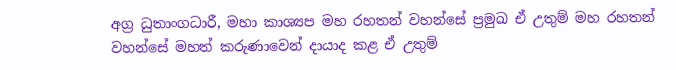අග්‍ර ධුතාංගධාරී, මහා කාශ්‍යප මහ රහතන් වහන්සේ ප්‍රමුඛ ඒ උතුම් මහ රහතන් වහන්සේ මහත් කරුණාවෙන් දායාද කළ ඒ උතුම්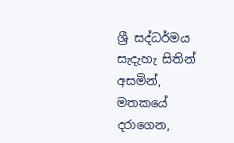ශ්‍රී සද්ධර්මය සැදැහැ සිතින් අසමින්, මතකයේ දරාගෙන,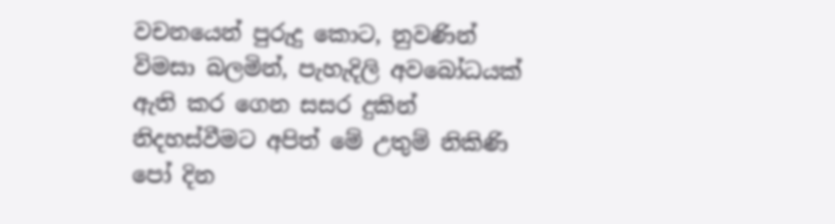වචනයෙන් පුරුදු කොට, නුවණින් විමසා බලමින්, පැහැදිලි අවබෝධයක් ඇති කර ගෙන සසර දුකින් නිදහස්වීමට අපිත් මේ උතුම් නිකිණි පෝ දින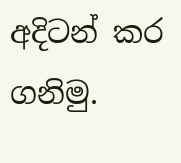අදිටන් කර ගනිමු.